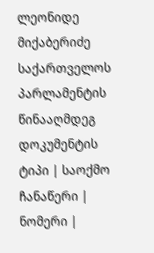ლეონიდე მიქაბერიძე საქართველოს პარლამენტის წინააღმდეგ
დოკუმენტის ტიპი | საოქმო ჩანაწერი |
ნომერი |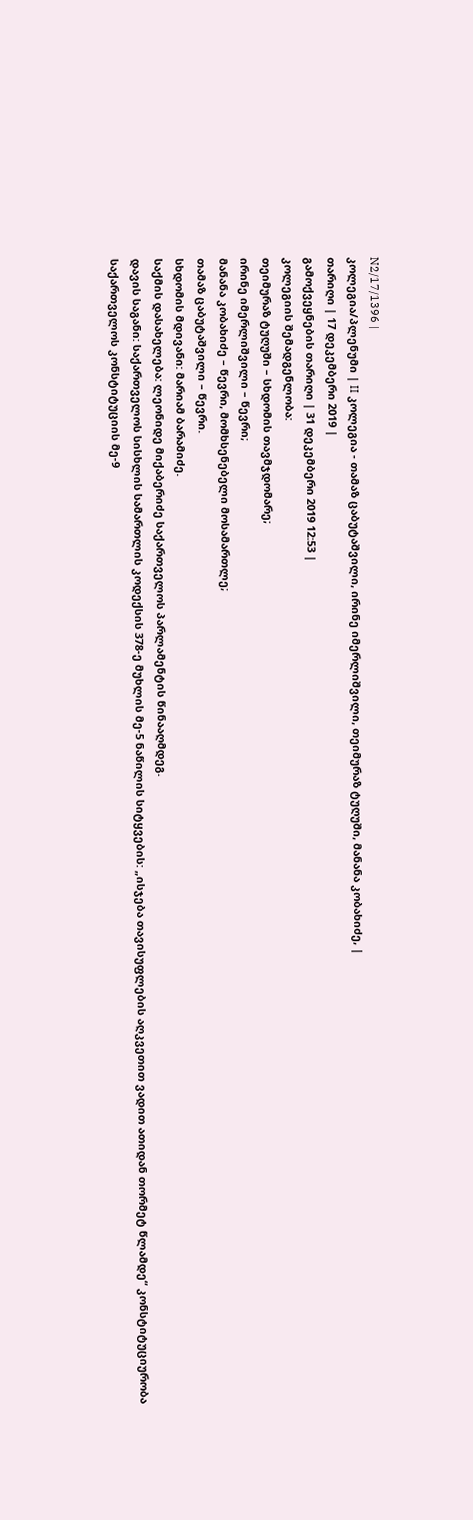N2/17/1396 |
კოლეგია/პლენუმი | II კოლეგია - თამაზ ცაბუტაშვილი, ირინე იმერლიშვილი, თეიმურაზ ტუღუში, მანანა კობახიძე, |
თარიღი | 17 დეკემბერი 2019 |
გამოქვეყნების თარიღი | 31 დეკემბერი 2019 12:53 |
კოლეგიის შემადგენლობა:
თეიმურაზ ტუღუში – სხდომის თავმჯდომარე;
ირინე იმერლიშვილი – წევრი;
მანანა კობახიძე – წევრი, მომხსენებელი მოსამართლე;
თამაზ ცაბუტაშვილი – წევრი.
სხდომის მდივანი: მარიამ ბარამიძე.
საქმის დასახელება: ლეონიდე მიქაბერიძე საქართველოს პარლამენტის წინააღმდეგ.
დავის საგანი: საქართველოს სისხლის სამართლის კოდექსის 378-ე მუხლის მე-5 ნაწილის სიტყვების: „ისჯება თავისუფლების აღკვეთით ვადით ათიდან თორმეტ წლამდე“ კონსტიტუციურობა საქართველოს კონსტიტუციის მე-9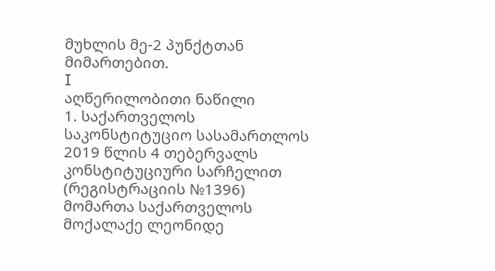მუხლის მე-2 პუნქტთან მიმართებით.
I
აღწერილობითი ნაწილი
1. საქართველოს საკონსტიტუციო სასამართლოს 2019 წლის 4 თებერვალს კონსტიტუციური სარჩელით (რეგისტრაციის №1396) მომართა საქართველოს მოქალაქე ლეონიდე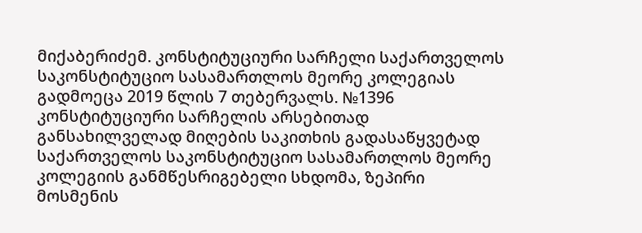მიქაბერიძემ. კონსტიტუციური სარჩელი საქართველოს საკონსტიტუციო სასამართლოს მეორე კოლეგიას გადმოეცა 2019 წლის 7 თებერვალს. №1396 კონსტიტუციური სარჩელის არსებითად განსახილველად მიღების საკითხის გადასაწყვეტად საქართველოს საკონსტიტუციო სასამართლოს მეორე კოლეგიის განმწესრიგებელი სხდომა, ზეპირი მოსმენის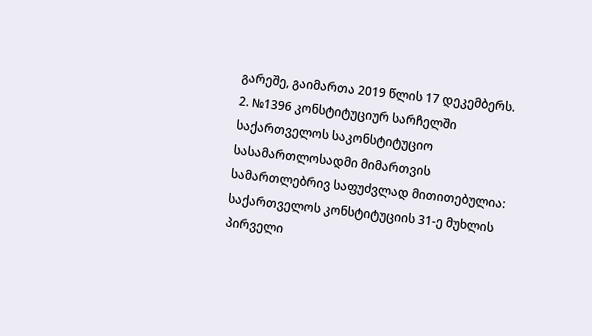გარეშე, გაიმართა 2019 წლის 17 დეკემბერს.
2. №1396 კონსტიტუციურ სარჩელში საქართველოს საკონსტიტუციო სასამართლოსადმი მიმართვის სამართლებრივ საფუძვლად მითითებულია: საქართველოს კონსტიტუციის 31-ე მუხლის პირველი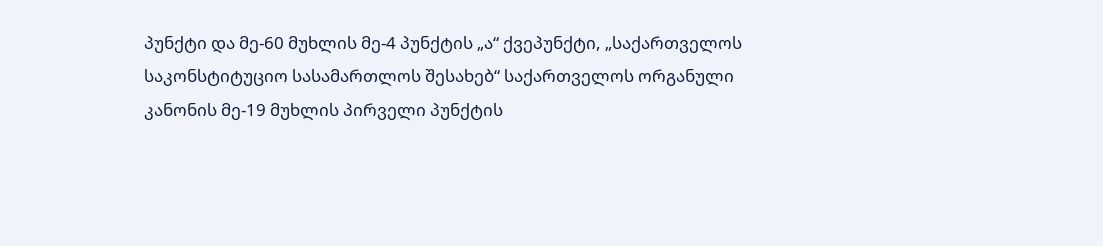პუნქტი და მე-60 მუხლის მე-4 პუნქტის „ა“ ქვეპუნქტი, „საქართველოს საკონსტიტუციო სასამართლოს შესახებ“ საქართველოს ორგანული კანონის მე-19 მუხლის პირველი პუნქტის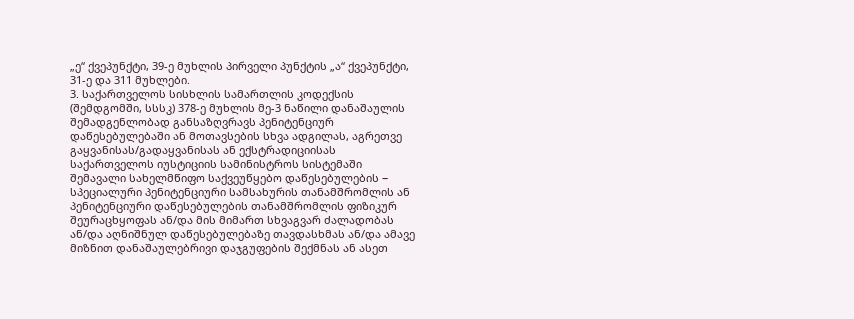„ე“ ქვეპუნქტი, 39-ე მუხლის პირველი პუნქტის „ა“ ქვეპუნქტი, 31-ე და 311 მუხლები.
3. საქართველოს სისხლის სამართლის კოდექსის (შემდგომში, სსსკ) 378-ე მუხლის მე-3 ნაწილი დანაშაულის შემადგენლობად განსაზღვრავს პენიტენციურ დაწესებულებაში ან მოთავსების სხვა ადგილას, აგრეთვე გაყვანისას/გადაყვანისას ან ექსტრადიციისას საქართველოს იუსტიციის სამინისტროს სისტემაში შემავალი სახელმწიფო საქვეუწყებო დაწესებულების − სპეციალური პენიტენციური სამსახურის თანამშრომლის ან პენიტენციური დაწესებულების თანამშრომლის ფიზიკურ შეურაცხყოფას ან/და მის მიმართ სხვაგვარ ძალადობას ან/და აღნიშნულ დაწესებულებაზე თავდასხმას ან/და ამავე მიზნით დანაშაულებრივი დაჯგუფების შექმნას ან ასეთ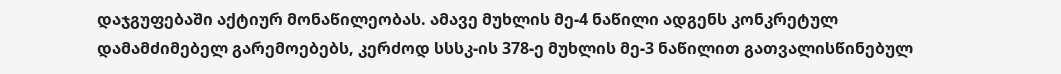დაჯგუფებაში აქტიურ მონაწილეობას. ამავე მუხლის მე-4 ნაწილი ადგენს კონკრეტულ დამამძიმებელ გარემოებებს, კერძოდ სსსკ-ის 378-ე მუხლის მე-3 ნაწილით გათვალისწინებულ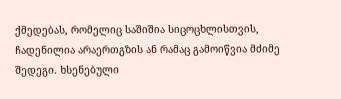ქმედებას, რომელიც საშიშია სიცოცხლისთვის, ჩადენილია არაერთგზის ან რამაც გამოიწვია მძიმე შედეგი. ხსენებული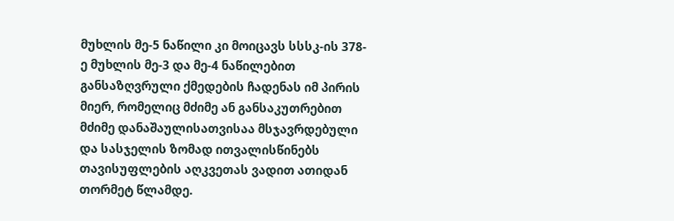მუხლის მე-5 ნაწილი კი მოიცავს სსსკ-ის 378-ე მუხლის მე-3 და მე-4 ნაწილებით განსაზღვრული ქმედების ჩადენას იმ პირის მიერ, რომელიც მძიმე ან განსაკუთრებით მძიმე დანაშაულისათვისაა მსჯავრდებული და სასჯელის ზომად ითვალისწინებს თავისუფლების აღკვეთას ვადით ათიდან თორმეტ წლამდე.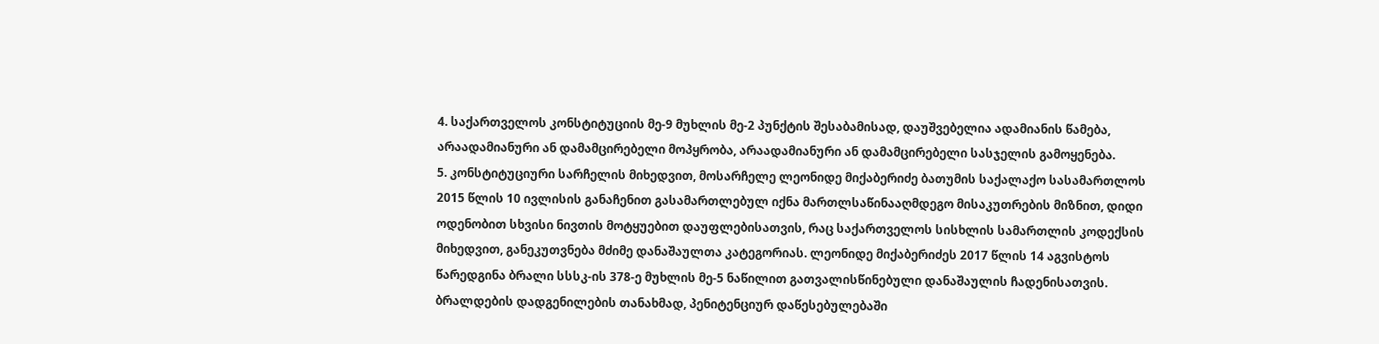4. საქართველოს კონსტიტუციის მე-9 მუხლის მე-2 პუნქტის შესაბამისად, დაუშვებელია ადამიანის წამება, არაადამიანური ან დამამცირებელი მოპყრობა, არაადამიანური ან დამამცირებელი სასჯელის გამოყენება.
5. კონსტიტუციური სარჩელის მიხედვით, მოსარჩელე ლეონიდე მიქაბერიძე ბათუმის საქალაქო სასამართლოს 2015 წლის 10 ივლისის განაჩენით გასამართლებულ იქნა მართლსაწინააღმდეგო მისაკუთრების მიზნით, დიდი ოდენობით სხვისი ნივთის მოტყუებით დაუფლებისათვის, რაც საქართველოს სისხლის სამართლის კოდექსის მიხედვით, განეკუთვნება მძიმე დანაშაულთა კატეგორიას. ლეონიდე მიქაბერიძეს 2017 წლის 14 აგვისტოს წარედგინა ბრალი სსსკ-ის 378-ე მუხლის მე-5 ნაწილით გათვალისწინებული დანაშაულის ჩადენისათვის. ბრალდების დადგენილების თანახმად, პენიტენციურ დაწესებულებაში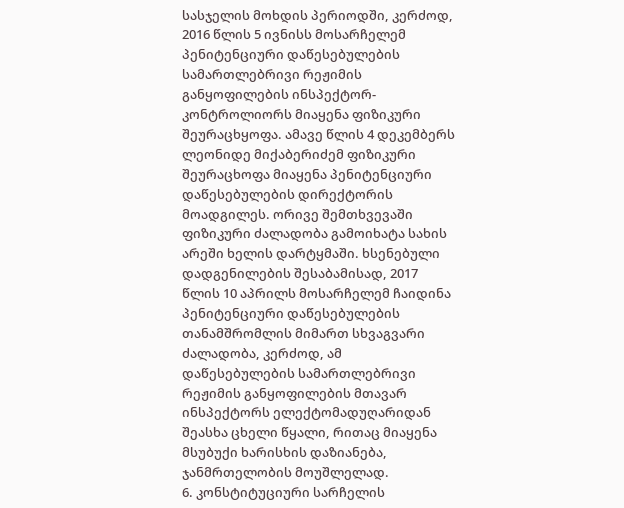სასჯელის მოხდის პერიოდში, კერძოდ, 2016 წლის 5 ივნისს მოსარჩელემ პენიტენციური დაწესებულების სამართლებრივი რეჟიმის განყოფილების ინსპექტორ-კონტროლიორს მიაყენა ფიზიკური შეურაცხყოფა. ამავე წლის 4 დეკემბერს ლეონიდე მიქაბერიძემ ფიზიკური შეურაცხოფა მიაყენა პენიტენციური დაწესებულების დირექტორის მოადგილეს. ორივე შემთხვევაში ფიზიკური ძალადობა გამოიხატა სახის არეში ხელის დარტყმაში. ხსენებული დადგენილების შესაბამისად, 2017 წლის 10 აპრილს მოსარჩელემ ჩაიდინა პენიტენციური დაწესებულების თანამშრომლის მიმართ სხვაგვარი ძალადობა, კერძოდ, ამ დაწესებულების სამართლებრივი რეჟიმის განყოფილების მთავარ ინსპექტორს ელექტომადუღარიდან შეასხა ცხელი წყალი, რითაც მიაყენა მსუბუქი ხარისხის დაზიანება, ჯანმრთელობის მოუშლელად.
6. კონსტიტუციური სარჩელის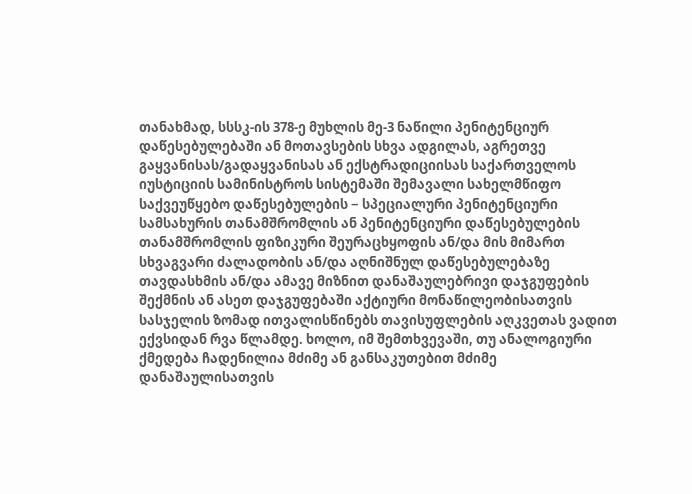თანახმად, სსსკ-ის 378-ე მუხლის მე-3 ნაწილი პენიტენციურ დაწესებულებაში ან მოთავსების სხვა ადგილას, აგრეთვე გაყვანისას/გადაყვანისას ან ექსტრადიციისას საქართველოს იუსტიციის სამინისტროს სისტემაში შემავალი სახელმწიფო საქვეუწყებო დაწესებულების − სპეციალური პენიტენციური სამსახურის თანამშრომლის ან პენიტენციური დაწესებულების თანამშრომლის ფიზიკური შეურაცხყოფის ან/და მის მიმართ სხვაგვარი ძალადობის ან/და აღნიშნულ დაწესებულებაზე თავდასხმის ან/და ამავე მიზნით დანაშაულებრივი დაჯგუფების შექმნის ან ასეთ დაჯგუფებაში აქტიური მონაწილეობისათვის სასჯელის ზომად ითვალისწინებს თავისუფლების აღკვეთას ვადით ექვსიდან რვა წლამდე. ხოლო, იმ შემთხვევაში, თუ ანალოგიური ქმედება ჩადენილია მძიმე ან განსაკუთებით მძიმე დანაშაულისათვის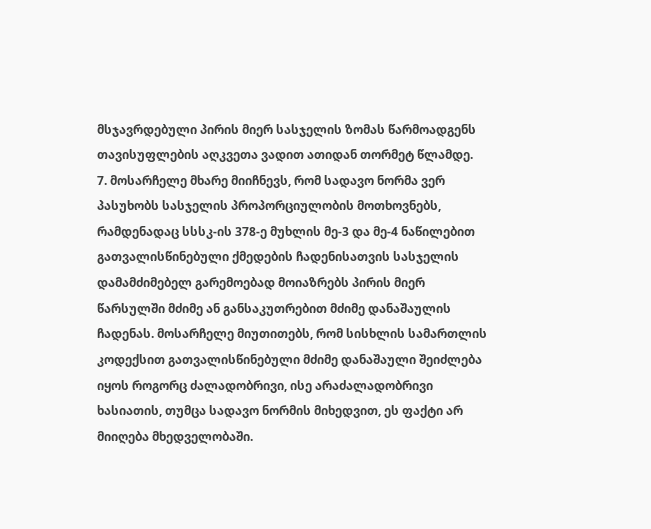მსჯავრდებული პირის მიერ სასჯელის ზომას წარმოადგენს თავისუფლების აღკვეთა ვადით ათიდან თორმეტ წლამდე.
7. მოსარჩელე მხარე მიიჩნევს, რომ სადავო ნორმა ვერ პასუხობს სასჯელის პროპორციულობის მოთხოვნებს, რამდენადაც სსსკ-ის 378-ე მუხლის მე-3 და მე-4 ნაწილებით გათვალისწინებული ქმედების ჩადენისათვის სასჯელის დამამძიმებელ გარემოებად მოიაზრებს პირის მიერ წარსულში მძიმე ან განსაკუთრებით მძიმე დანაშაულის ჩადენას. მოსარჩელე მიუთითებს, რომ სისხლის სამართლის კოდექსით გათვალისწინებული მძიმე დანაშაული შეიძლება იყოს როგორც ძალადობრივი, ისე არაძალადობრივი ხასიათის, თუმცა სადავო ნორმის მიხედვით, ეს ფაქტი არ მიიღება მხედველობაში.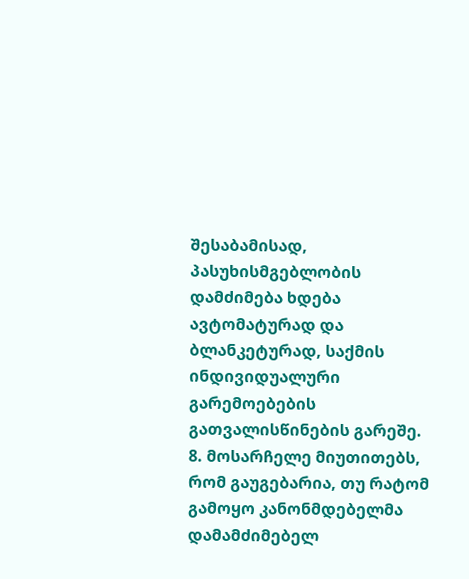შესაბამისად, პასუხისმგებლობის დამძიმება ხდება ავტომატურად და ბლანკეტურად, საქმის ინდივიდუალური გარემოებების გათვალისწინების გარეშე.
8. მოსარჩელე მიუთითებს, რომ გაუგებარია, თუ რატომ გამოყო კანონმდებელმა დამამძიმებელ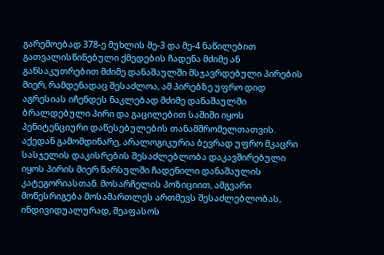გარემოებად 378-ე მუხლის მე-3 და მე-4 ნაწილებით გათვალისწინებული ქმედების ჩადენა მძიმე ან განსაკუთრებით მძიმე დანაშაულში მსჯავრდებული პირების მიერ, რამდენადაც შესაძლოა, ამ პირებზე უფრო დიდ აგრესიას იჩენდეს ნაკლებად მძიმე დანაშაულში ბრალდებული პირი და გაცილებით საშიში იყოს პენიტენციური დაწესებულების თანამშრომელთათვის. აქედან გამომდინარე, არალოგიკურია ბევრად უფრო მკაცრი სასჯელის დაკისრების შესაძლებლობა დაკავშირებული იყოს პირის მიერ წარსულში ჩადენილი დანაშაულის კატეგორიასთან. მოსარჩელის პოზიციით, ამგვარი მოწესრიგება მოსამართლეს ართმევს შესაძლებლობას, ინდივიდუალურად, შეაფასოს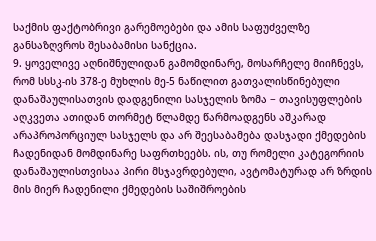საქმის ფაქტობრივი გარემოებები და ამის საფუძველზე განსაზღვროს შესაბამისი სანქცია.
9. ყოველივე აღნიშნულიდან გამომდინარე, მოსარჩელე მიიჩნევს, რომ სსსკ-ის 378-ე მუხლის მე-5 ნაწილით გათვალისწინებული დანაშაულისათვის დადგენილი სასჯელის ზომა − თავისუფლების აღკვეთა ათიდან თორმეტ წლამდე წარმოადგენს აშკარად არაპროპორციულ სასჯელს და არ შეესაბამება დასჯადი ქმედების ჩადენიდან მომდინარე საფრთხეებს. ის, თუ რომელი კატეგორიის დანაშაულისთვისაა პირი მსჯავრდებული, ავტომატურად არ ზრდის მის მიერ ჩადენილი ქმედების საშიშროების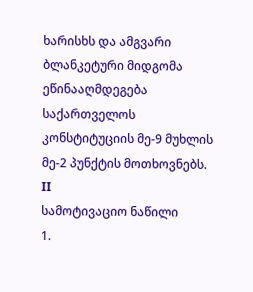ხარისხს და ამგვარი ბლანკეტური მიდგომა ეწინააღმდეგება საქართველოს კონსტიტუციის მე-9 მუხლის მე-2 პუნქტის მოთხოვნებს.
II
სამოტივაციო ნაწილი
1.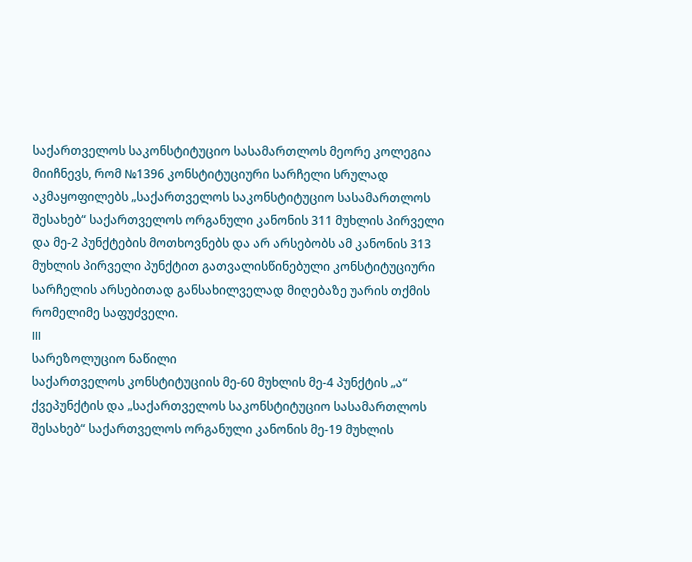საქართველოს საკონსტიტუციო სასამართლოს მეორე კოლეგია მიიჩნევს, რომ №1396 კონსტიტუციური სარჩელი სრულად აკმაყოფილებს „საქართველოს საკონსტიტუციო სასამართლოს შესახებ“ საქართველოს ორგანული კანონის 311 მუხლის პირველი და მე-2 პუნქტების მოთხოვნებს და არ არსებობს ამ კანონის 313 მუხლის პირველი პუნქტით გათვალისწინებული კონსტიტუციური სარჩელის არსებითად განსახილველად მიღებაზე უარის თქმის რომელიმე საფუძველი.
III
სარეზოლუციო ნაწილი
საქართველოს კონსტიტუციის მე-60 მუხლის მე-4 პუნქტის „ა“ ქვეპუნქტის და „საქართველოს საკონსტიტუციო სასამართლოს შესახებ“ საქართველოს ორგანული კანონის მე-19 მუხლის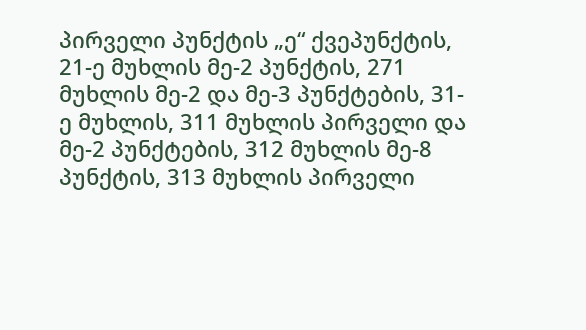პირველი პუნქტის „ე“ ქვეპუნქტის, 21-ე მუხლის მე-2 პუნქტის, 271 მუხლის მე-2 და მე-3 პუნქტების, 31-ე მუხლის, 311 მუხლის პირველი და მე-2 პუნქტების, 312 მუხლის მე-8 პუნქტის, 313 მუხლის პირველი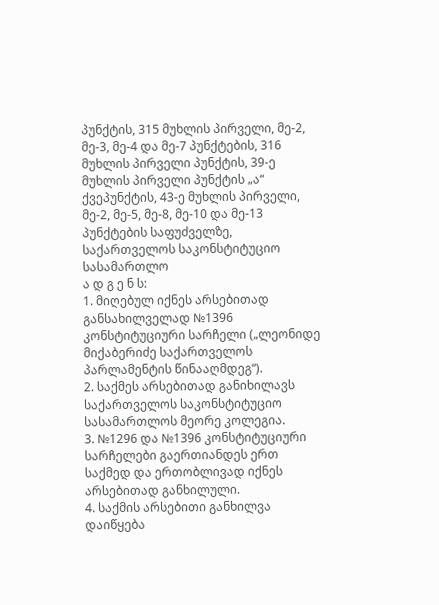პუნქტის, 315 მუხლის პირველი, მე-2, მე-3, მე-4 და მე-7 პუნქტების, 316 მუხლის პირველი პუნქტის, 39-ე მუხლის პირველი პუნქტის „ა“ ქვეპუნქტის, 43-ე მუხლის პირველი, მე-2, მე-5, მე-8, მე-10 და მე-13 პუნქტების საფუძველზე,
საქართველოს საკონსტიტუციო სასამართლო
ა დ გ ე ნ ს:
1. მიღებულ იქნეს არსებითად განსახილველად №1396 კონსტიტუციური სარჩელი („ლეონიდე მიქაბერიძე საქართველოს პარლამენტის წინააღმდეგ“).
2. საქმეს არსებითად განიხილავს საქართველოს საკონსტიტუციო სასამართლოს მეორე კოლეგია.
3. №1296 და №1396 კონსტიტუციური სარჩელები გაერთიანდეს ერთ საქმედ და ერთობლივად იქნეს არსებითად განხილული.
4. საქმის არსებითი განხილვა დაიწყება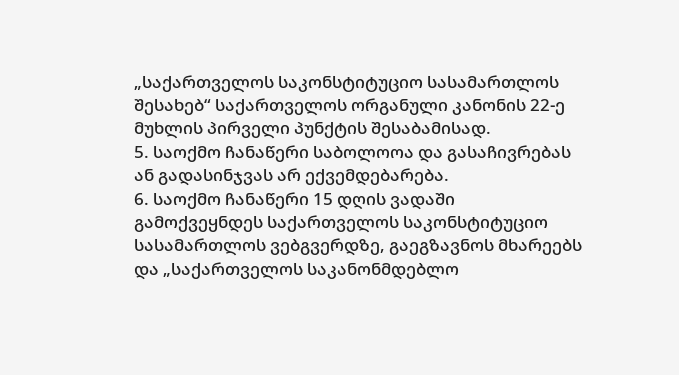„საქართველოს საკონსტიტუციო სასამართლოს შესახებ“ საქართველოს ორგანული კანონის 22-ე მუხლის პირველი პუნქტის შესაბამისად.
5. საოქმო ჩანაწერი საბოლოოა და გასაჩივრებას ან გადასინჯვას არ ექვემდებარება.
6. საოქმო ჩანაწერი 15 დღის ვადაში გამოქვეყნდეს საქართველოს საკონსტიტუციო სასამართლოს ვებგვერდზე, გაეგზავნოს მხარეებს და „საქართველოს საკანონმდებლო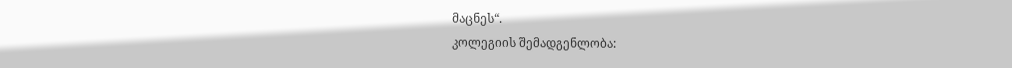მაცნეს“.
კოლეგიის შემადგენლობა: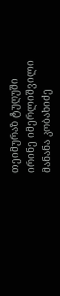თეიმურაზ ტუღუში
ირინე იმერლიშვილი
მანანა კობახიძე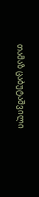თამაზ ცაბუტაშვილი